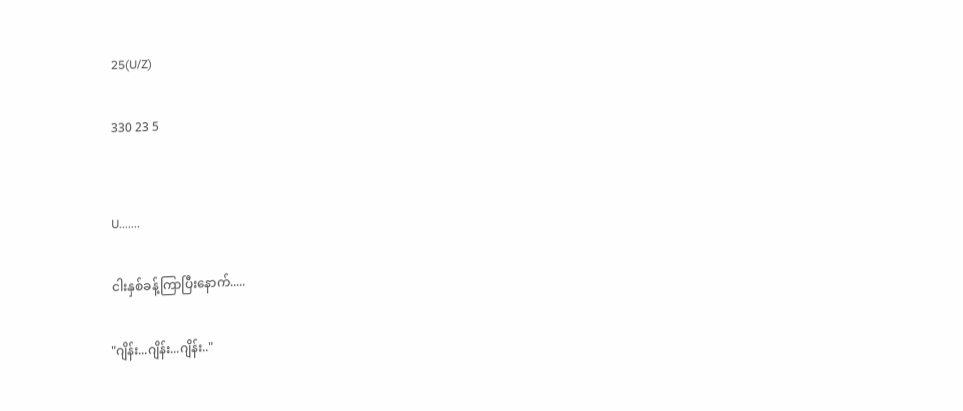25(U/Z)

330 23 5


U.......

ငါးနှစ်ခန့်ကြာပြီးနောက်.....

"ဂျိန်း...ဂျိန်း...ဂျိန်း.."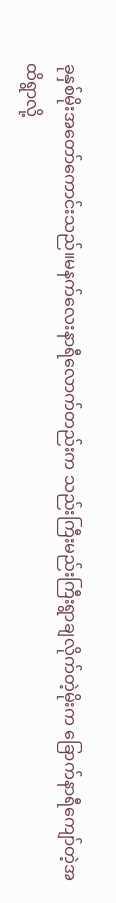ခုနှစ်မိုးအတော်ကောင်းသည်။မနက်လေးနာရီလောက်တည်းက သည်းကြီးမည်းကြီးရွာချလိုက်တဲ့မိုးက ခြောက်နာရီကျော်တဲ့အထိရွာလို့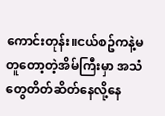ကောင်းတုန်း။ငယ်စဥ်ကနဲ့မတူတော့တဲ့အိမ်ကြီးမှာ အသံတွေတိတ်ဆိတ်နေလို့နေ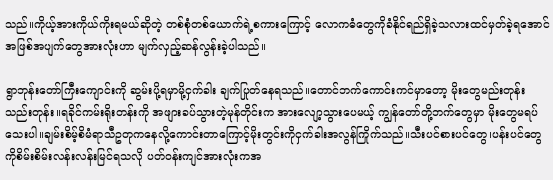သည်။ကိုယ့်အားကိုယ်ကိုးရမယ်ဆိုတဲ့ တစ်စုံတစ်ယောက်ရဲ့စကားကြောင့် လောကဓံတွေကိုခံနိုင်ရည်ရှိခဲ့သလားထင်မှတ်ခဲ့ရအောင် အဖြစ်အပျက်တွေအားလုံးဟာ မျက်လှည့်ဆန်လွန်းခဲ့ပါသည်။

ရွာဘုန်းတော်ကြီးကျောင်းကို ဆွမ်းပို့ရမှာမို့ငှက်ခါး ချက်ပြုတ်နေရသည်။တောင်ဘက်ကောင်းကင်မှာတော့ မိုးတွေမည်းတုန်းသည်းတုန်း။ရခိုင်ကမ်းရိုးတန်းကို အဖျားခပ်သွားတဲ့မုန်တိုင်းက အားလျော့သွားပေမယ့် ကျွန်တော်တို့ဘက်တွေမှာ မိုးတွေမရပ်သေးပါ။ချမ်းစိမ့်စိမံရာသီဥတုကနေလို့ကောင်းတာကြောင့်မိုးတွင်းကိုငှက်ခါးအလွန်ကြိုက်သည်။သီးပင်စားပင်တွေ၊ပန်းပင်တွေကိုစိမ်းစိမ်းလန်းလန်းမြင်ရသလို ပတ်ဝန်းကျင်အားလုံးကအ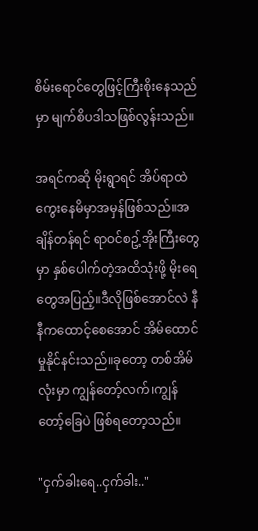စိမ်းရောင်တွေဖြင့်ကြီးစိုးနေသည်မှာ မျက်စိပဒါသဖြစ်လွန်းသည်။

အရင်ကဆို မိုးရွာရင် အိပ်ရာထဲကွေးနေမိမှာအမှန်ဖြစ်သည်။အချိန်တန်ရင် ရာဝင်စဥ့်အိုးကြီးတွေမှာ နှစ်ပေါက်တဲ့အထိသုံးဖို့ မိုးရေတွေအပြည့်။ဒီလိုဖြစ်အောင်လဲ နီနီကထောင့်စေအောင် အိမ်ထောင်မှုနိုင်နင်းသည်။ခုတော့ တစ်အိမ်လုံးမှာ ကျွန်တော့်လက်၊ကျွန်တော့်ခြေပဲ ဖြစ်ရတော့သည်။

"ငှက်ခါးရေ..ငှက်ခါး.."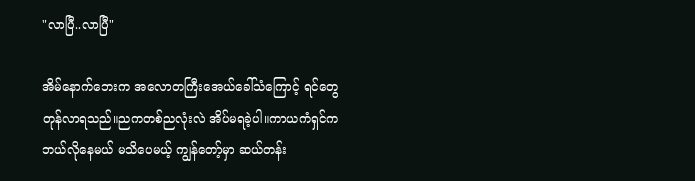"လာပြီ..လာပြီ"

အိမ်နောက်ဘေးက အလောတကြီးအေယ်ခေါ်သံကြောင့် ရင်တွေတုန်လာရသည်။ညကတစ်ညလုံးလဲ အိပ်မရခဲ့ပါ။ကာယကံရှင်က ဘယ်လိုနေမယ် မသိပေမယ့် ကျွန်တော့်မှာ ဆယ်တန်း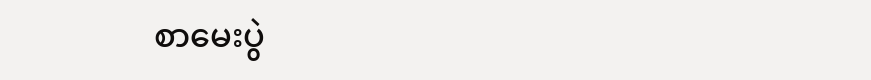စာမေးပွဲ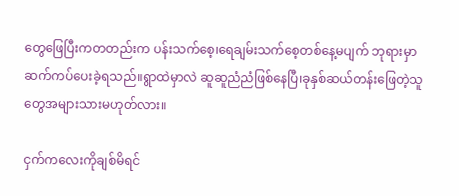တွေဖြေပြီးကတတည်းက ပန်းသက်စေ့၊ရေချမ်းသက်စေ့တစ်နေ့မပျက် ဘုရားမှာဆက်ကပ်ပေးခဲ့ရသည်။ရွာထဲမှာလဲ ဆူဆူညံညံဖြစ်နေပြီ၊ခုနှစ်ဆယ်တန်းဖြေတဲ့သူတွေအများသားမဟုတ်လား။

ငှက်ကလေးကိုချစ်မိရင်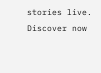stories live. Discover now